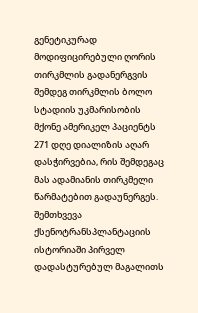გენეტიკურად მოდიფიცირებული ღორის თირკმლის გადანერგვის შემდეგ თირკმლის ბოლო სტადიის უკმარისობის მქონე ამერიკელ პაციენტს 271 დღე დიალიზის აღარ დასჭირვებია, რის შემდეგაც მას ადამიანის თირკმელი წარმატებით გადაუნერგეს. შემთხვევა ქსენოტრანსპლანტაციის ისტორიაში პირველ დადასტურებულ მაგალითს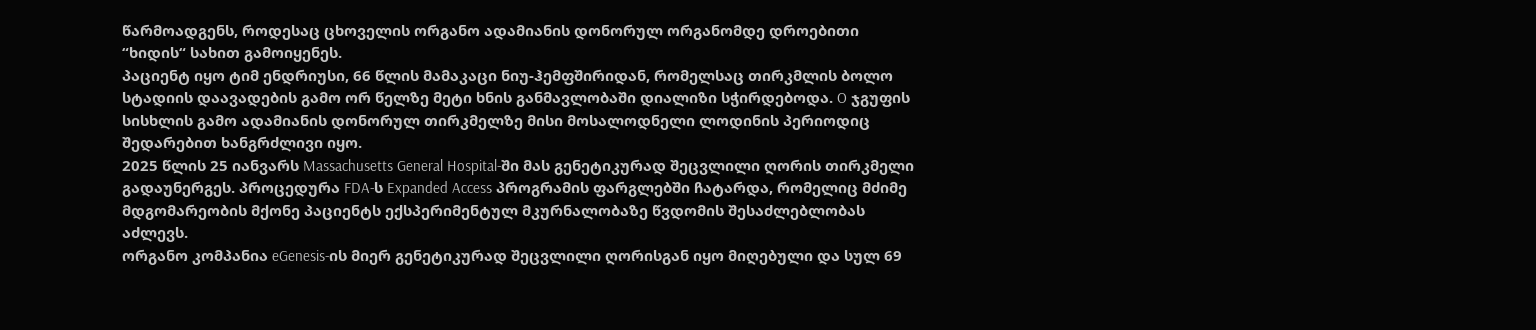წარმოადგენს, როდესაც ცხოველის ორგანო ადამიანის დონორულ ორგანომდე დროებითი “ხიდის“ სახით გამოიყენეს.
პაციენტ იყო ტიმ ენდრიუსი, 66 წლის მამაკაცი ნიუ-ჰემფშირიდან, რომელსაც თირკმლის ბოლო სტადიის დაავადების გამო ორ წელზე მეტი ხნის განმავლობაში დიალიზი სჭირდებოდა. O ჯგუფის სისხლის გამო ადამიანის დონორულ თირკმელზე მისი მოსალოდნელი ლოდინის პერიოდიც შედარებით ხანგრძლივი იყო.
2025 წლის 25 იანვარს Massachusetts General Hospital-ში მას გენეტიკურად შეცვლილი ღორის თირკმელი გადაუნერგეს. პროცედურა FDA-ს Expanded Access პროგრამის ფარგლებში ჩატარდა, რომელიც მძიმე მდგომარეობის მქონე პაციენტს ექსპერიმენტულ მკურნალობაზე წვდომის შესაძლებლობას აძლევს.
ორგანო კომპანია eGenesis-ის მიერ გენეტიკურად შეცვლილი ღორისგან იყო მიღებული და სულ 69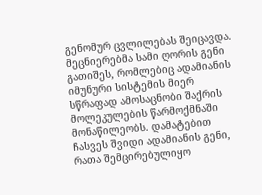გენომურ ცვლილებას შეიცავდა.
მეცნიერებმა სამი ღორის გენი გათიშეს, რომლებიც ადამიანის იმუნური სისტემის მიერ სწრაფად ამოსაცნობი შაქრის მოლეკულების წარმოქმნაში მონაწილეობს. დამატებით ჩასვეს შვიდი ადამიანის გენი, რათა შემცირებულიყო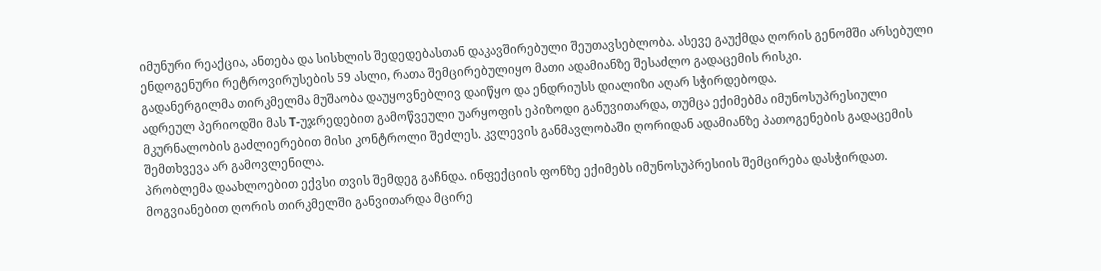იმუნური რეაქცია, ანთება და სისხლის შედედებასთან დაკავშირებული შეუთავსებლობა. ასევე გაუქმდა ღორის გენომში არსებული ენდოგენური რეტროვირუსების 59 ასლი, რათა შემცირებულიყო მათი ადამიანზე შესაძლო გადაცემის რისკი.
გადანერგილმა თირკმელმა მუშაობა დაუყოვნებლივ დაიწყო და ენდრიუსს დიალიზი აღარ სჭირდებოდა.
ადრეულ პერიოდში მას T-უჯრედებით გამოწვეული უარყოფის ეპიზოდი განუვითარდა, თუმცა ექიმებმა იმუნოსუპრესიული მკურნალობის გაძლიერებით მისი კონტროლი შეძლეს. კვლევის განმავლობაში ღორიდან ადამიანზე პათოგენების გადაცემის შემთხვევა არ გამოვლენილა.
პრობლემა დაახლოებით ექვსი თვის შემდეგ გაჩნდა. ინფექციის ფონზე ექიმებს იმუნოსუპრესიის შემცირება დასჭირდათ. მოგვიანებით ღორის თირკმელში განვითარდა მცირე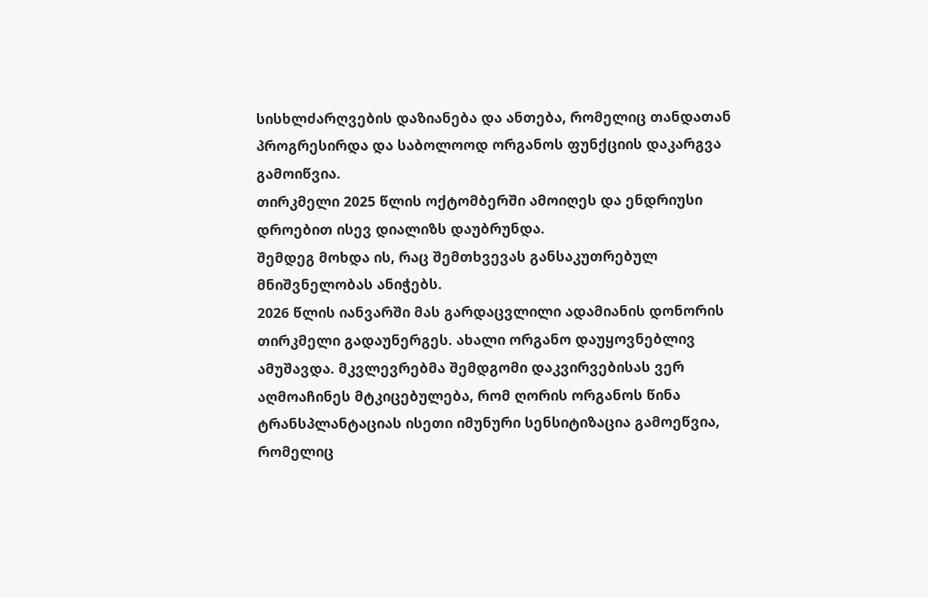სისხლძარღვების დაზიანება და ანთება, რომელიც თანდათან პროგრესირდა და საბოლოოდ ორგანოს ფუნქციის დაკარგვა გამოიწვია.
თირკმელი 2025 წლის ოქტომბერში ამოიღეს და ენდრიუსი დროებით ისევ დიალიზს დაუბრუნდა.
შემდეგ მოხდა ის, რაც შემთხვევას განსაკუთრებულ მნიშვნელობას ანიჭებს.
2026 წლის იანვარში მას გარდაცვლილი ადამიანის დონორის თირკმელი გადაუნერგეს. ახალი ორგანო დაუყოვნებლივ ამუშავდა. მკვლევრებმა შემდგომი დაკვირვებისას ვერ აღმოაჩინეს მტკიცებულება, რომ ღორის ორგანოს წინა ტრანსპლანტაციას ისეთი იმუნური სენსიტიზაცია გამოეწვია, რომელიც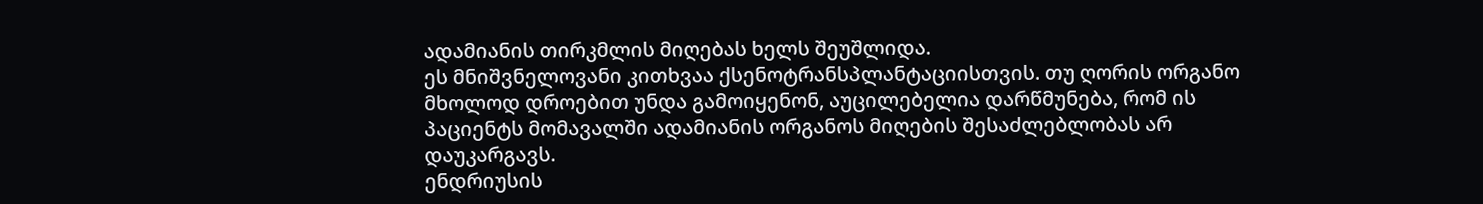ადამიანის თირკმლის მიღებას ხელს შეუშლიდა.
ეს მნიშვნელოვანი კითხვაა ქსენოტრანსპლანტაციისთვის. თუ ღორის ორგანო მხოლოდ დროებით უნდა გამოიყენონ, აუცილებელია დარწმუნება, რომ ის პაციენტს მომავალში ადამიანის ორგანოს მიღების შესაძლებლობას არ დაუკარგავს.
ენდრიუსის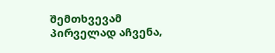შემთხვევამ პირველად აჩვენა,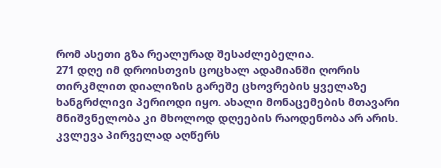რომ ასეთი გზა რეალურად შესაძლებელია.
271 დღე იმ დროისთვის ცოცხალ ადამიანში ღორის თირკმლით დიალიზის გარეშე ცხოვრების ყველაზე ხანგრძლივი პერიოდი იყო. ახალი მონაცემების მთავარი მნიშვნელობა კი მხოლოდ დღეების რაოდენობა არ არის. კვლევა პირველად აღწერს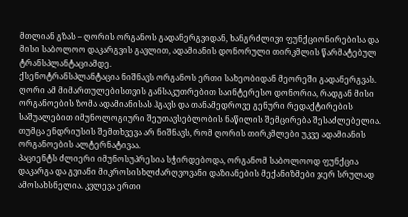მთლიან გზას – ღორის ორგანოს გადანერგვიდან, ხანგრძლივი ფუნქციონირებისა და მისი საბოლოო დაკარგვის გავლით, ადამიანის დონორული თირკმლის წარმატებულ ტრანსპლანტაციამდე.
ქსენოტრანსპლანტაცია ნიშნავს ორგანოს ერთი სახეობიდან მეორეში გადანერგვას. ღორი ამ მიმართულებისთვის განსაკუთრებით საინტერესო დონორია, რადგან მისი ორგანოების ზომა ადამიანისას ჰგავს და თანამედროვე გენური რედაქტირების საშუალებით იმუნოლოგიური შეუთავსებლობის ნაწილის შემცირება შესაძლებელია.
თუმცა ენდრიუსის შემთხვევა არ ნიშნავს, რომ ღორის თირკმლები უკვე ადამიანის ორგანოების ალტერნატივაა.
პაციენტს ძლიერი იმუნოსუპრესია სჭირდებოდა, ორგანომ საბოლოოდ ფუნქცია დაკარგა და გვიანი მიკროსისხლძარღვოვანი დაზიანების მექანიზმები ჯერ სრულად ამოსახსნელია. კვლევა ერთი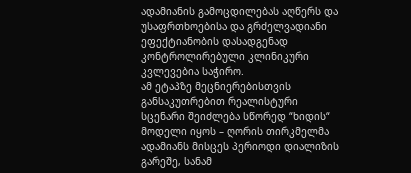ადამიანის გამოცდილებას აღწერს და უსაფრთხოებისა და გრძელვადიანი ეფექტიანობის დასადგენად კონტროლირებული კლინიკური კვლევებია საჭირო.
ამ ეტაპზე მეცნიერებისთვის განსაკუთრებით რეალისტური სცენარი შეიძლება სწორედ “ხიდის“ მოდელი იყოს – ღორის თირკმელმა ადამიანს მისცეს პერიოდი დიალიზის გარეშე, სანამ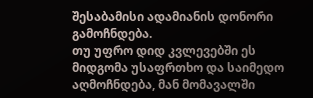შესაბამისი ადამიანის დონორი გამოჩნდება.
თუ უფრო დიდ კვლევებში ეს მიდგომა უსაფრთხო და საიმედო აღმოჩნდება, მან მომავალში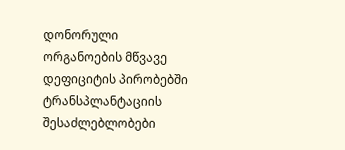დონორული ორგანოების მწვავე დეფიციტის პირობებში ტრანსპლანტაციის შესაძლებლობები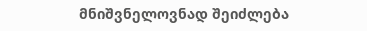მნიშვნელოვნად შეიძლება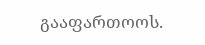გააფართოოს.